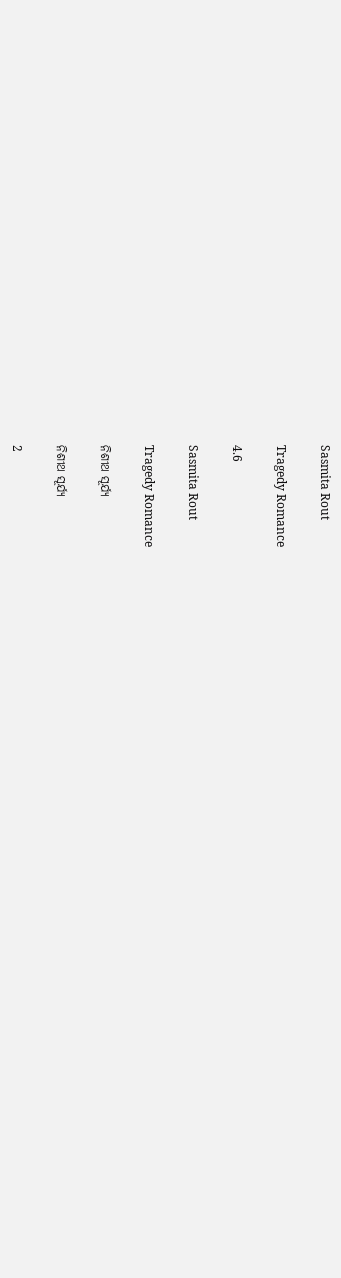Sasmita Rout

Tragedy Romance

4.6

Sasmita Rout

Tragedy Romance

ନିଶୀଥ ସୂର୍ଯ୍ୟ

ନିଶୀଥ ସୂର୍ଯ୍ୟ

2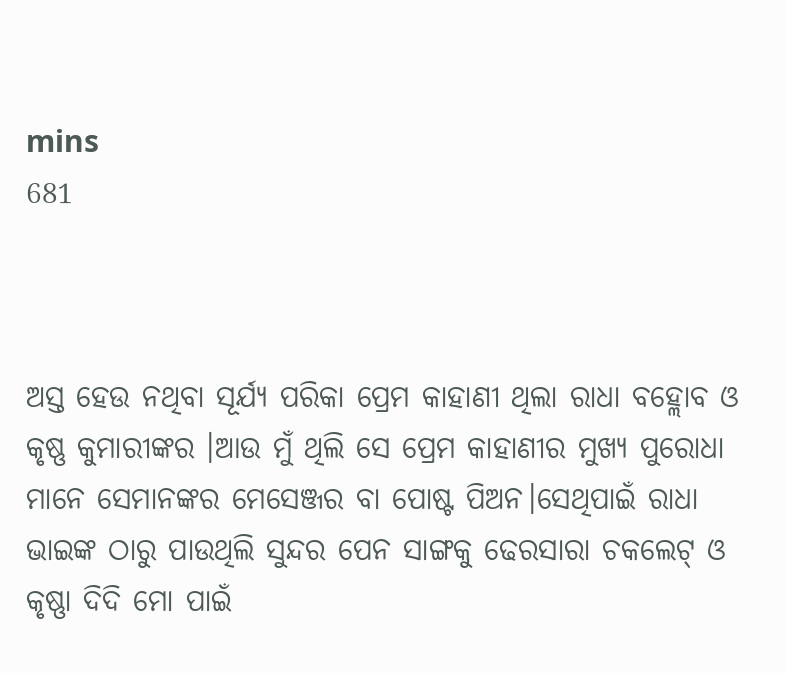mins
681



ଅସ୍ତ ହେଉ ନଥିବା ସୂର୍ଯ୍ୟ ପରିକା ପ୍ରେମ କାହାଣୀ ଥିଲା ରାଧା ବହ୍ଲୋବ ଓ କୃଷ୍ଣ କୁମାରୀଙ୍କର ।ଆଉ ମୁଁ ଥିଲି ସେ ପ୍ରେମ କାହାଣୀର ମୁଖ୍ୟ ପୁରୋଧା ମାନେ ସେମାନଙ୍କର ମେସେଞ୍ଜର ବା ପୋଷ୍ଟ ପିଅନ।ସେଥିପାଇଁ ରାଧା ଭାଇଙ୍କ ଠାରୁ ପାଉଥିଲି ସୁନ୍ଦର ପେନ ସାଙ୍ଗକୁ ଢେରସାରା ଚକଲେଟ୍ ଓ କୃଷ୍ଣା ଦିଦି ମୋ ପାଇଁ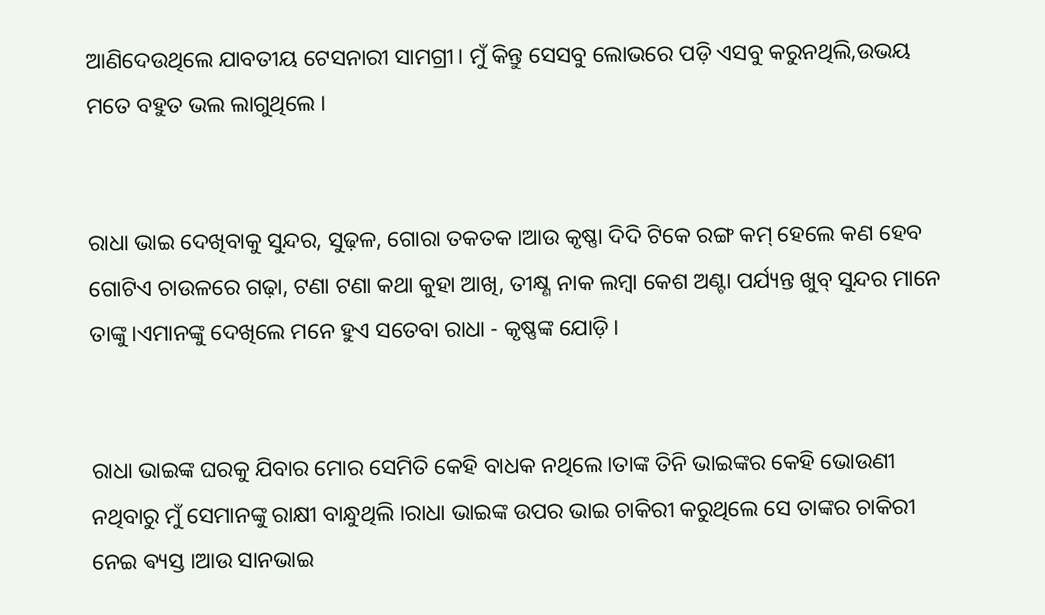ଆଣିଦେଉଥିଲେ ଯାବତୀୟ ଟେସନାରୀ ସାମଗ୍ରୀ। ମୁଁ କିନ୍ତୁ ସେସବୁ ଲୋଭରେ ପଡ଼ି ଏସବୁ କରୁନଥିଲି,ଉଭୟ ମତେ ବହୁତ ଭଲ ଲାଗୁଥିଲେ ।


ରାଧା ଭାଇ ଦେଖିବାକୁ ସୁନ୍ଦର, ସୁଢ଼ଳ, ଗୋରା ତକତକ ।ଆଉ କୃଷ୍ଣା ଦିଦି ଟିକେ ରଙ୍ଗ କମ୍ ହେଲେ କଣ ହେବ ଗୋଟିଏ ଚାଉଳରେ ଗଢ଼ା, ଟଣା ଟଣା କଥା କୁହା ଆଖି, ତୀକ୍ଷ୍ଣ ନାକ ଲମ୍ବା କେଶ ଅଣ୍ଟା ପର୍ଯ୍ୟନ୍ତ ଖୁବ୍ ସୁନ୍ଦର ମାନେ ତାଙ୍କୁ।ଏମାନଙ୍କୁ ଦେଖିଲେ ମନେ ହୁଏ ସତେବା ରାଧା - କୃଷ୍ଣଙ୍କ ଯୋଡ଼ି।


ରାଧା ଭାଇଙ୍କ ଘରକୁ ଯିବାର ମୋର ସେମିତି କେହି ବାଧକ ନଥିଲେ।ତାଙ୍କ ତିନି ଭାଇଙ୍କର କେହି ଭୋଉଣୀ ନଥିବାରୁ ମୁଁ ସେମାନଙ୍କୁ ରାକ୍ଷୀ ବାନ୍ଧୁଥିଲି ।ରାଧା ଭାଇଙ୍କ ଉପର ଭାଇ ଚାକିରୀ କରୁଥିଲେ ସେ ତାଙ୍କର ଚାକିରୀ ନେଇ ଵ୍ୟସ୍ତ ।ଆଉ ସାନଭାଇ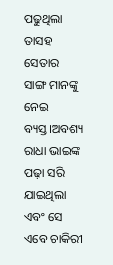ପଢୁଥିଲା ତାସହ ସେତାର ସାଙ୍ଗ ମାନଙ୍କୁ ନେଇ ବ୍ୟସ୍ତ।ଅବଶ୍ୟ ରାଧା ଭାଇଙ୍କ ପଢ଼ା ସରି ଯାଇଥିଲା ଏବଂ ସେ ଏବେ ଚାକିରୀ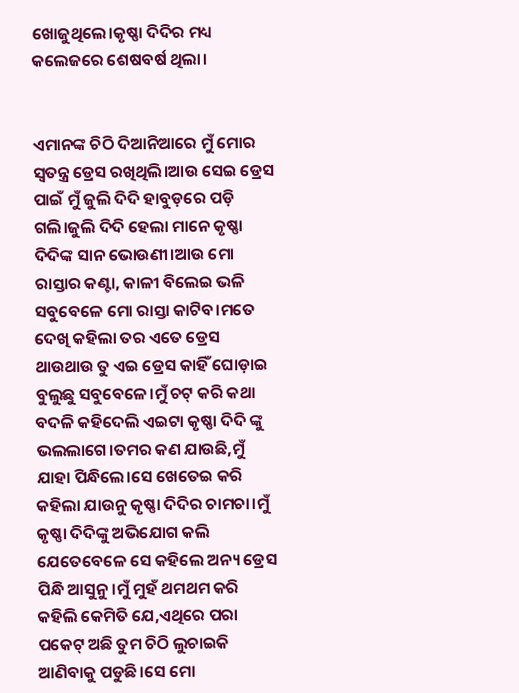ଖୋଜୁଥିଲେ।କୃଷ୍ଣା ଦିଦିର ମଧ୍ୟ କଲେଜରେ ଶେଷବର୍ଷ ଥିଲା।


ଏମାନଙ୍କ ଚିଠି ଦିଆନିଆରେ ମୁଁ ମୋର ସ୍ବତନ୍ତ୍ର ଡ୍ରେସ ରଖିଥିଲି।ଆଉ ସେଇ ଡ୍ରେସ ପାଇଁ ମୁଁ ଜୁଲି ଦିଦି ହାବୁଡ଼ରେ ପଡ଼ି ଗଲି।ଜୁଲି ଦିଦି ହେଲା ମାନେ କୃଷ୍ଣା ଦିଦିଙ୍କ ସାନ ଭୋଉଣୀ।ଆଉ ମୋ ରାସ୍ତାର କଣ୍ଟା, କାଳୀ ବିଲେଇ ଭଳି ସବୁବେଳେ ମୋ ରାସ୍ତା କାଟିବ।ମତେ ଦେଖି କହିଲା ତର ଏତେ ଡ୍ରେସ ଥାଉଥାଉ ତୁ ଏଇ ଡ୍ରେସ କାହିଁ ଘୋଡ଼ାଇ ବୁଲୁଛୁ ସବୁବେଳେ।ମୁଁ ଚଟ୍ କରି କଥା ବଦଳି କହିଦେଲି ଏଇଟା କୃଷ୍ଣା ଦିଦି ଙ୍କୁ ଭଲଲାଗେ।ତମର କଣ ଯାଉଛି,ମୁଁ ଯାହା ପିନ୍ଧିଲେ।ସେ ଖେତେଇ କରି କହିଲା ଯାଉନୁ କୃଷ୍ଣା ଦିଦିର ଚାମଚା।ମୁଁ କୃଷ୍ଣା ଦିଦିଙ୍କୁ ଅଭିଯୋଗ କଲି ଯେତେବେଳେ ସେ କହିଲେ ଅନ୍ୟ ଡ୍ରେସ ପିନ୍ଧି ଆସୁନୁ।ମୁଁ ମୁହଁ ଥମଥମ କରି କହିଲି କେମିତି ଯେ,ଏଥିରେ ପରା ପକେଟ୍ ଅଛି ତୁମ ଚିଠି ଲୁଚାଇକି ଆଣିବାକୁ ପଡୁଛି।ସେ ମୋ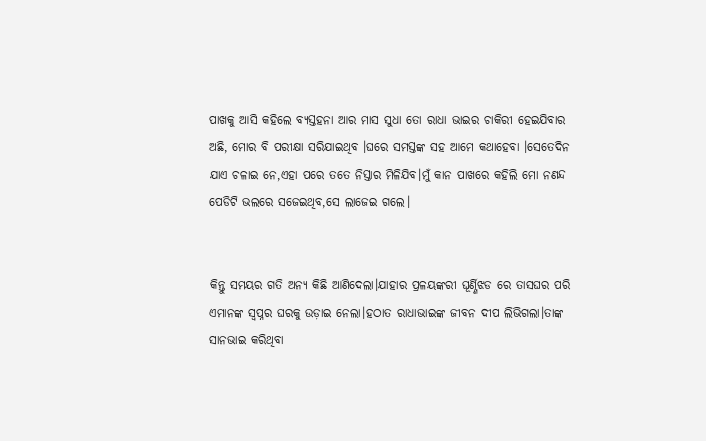ପାଖକୁ ଆସି କହିଲେ ବ୍ୟସ୍ତହନା ଆର ମାସ ସୁଧା ତୋ ରାଧା ଭାଇର ଚାକିରୀ ହେଇଯିବାର ଅଛି, ମୋର ବି ପରୀକ୍ଷା ସରିଯାଇଥିବ ।ଘରେ ସମସ୍ତଙ୍କ ସହ ଆମେ କଥାହେବା ।ସେତେଦିନ ଯାଏ ଚଳାଇ ନେ,ଏହା ପରେ ତତେ ନିସ୍ତାର ମିଳିଯିବ।ମୁଁ କାନ ପାଖରେ କହିଲି ମୋ ନଣନ୍ଦ ପେଡିଟି ଭଲରେ ସଜେଇଥିବ,ସେ ଲାଜେଇ ଗଲେ।


କିନ୍ତୁ ସମୟର ଗତି ଅନ୍ୟ କିଛି ଆଣିଦେଲା।ଯାହାର ପ୍ରଳୟଙ୍କରୀ ଘୂର୍ଣ୍ଣିଝଡ ରେ ତାସଘର ପରି ଏମାନଙ୍କ ସ୍ବପ୍ନର ଘରକୁ ଉଡ଼ାଇ ନେଲା।ହଠାତ ରାଧାଭାଇଙ୍କ ଜୀବନ ଦୀପ ଲିଭିଗଲା।ତାଙ୍କ ସାନଭାଇ କରିଥିବା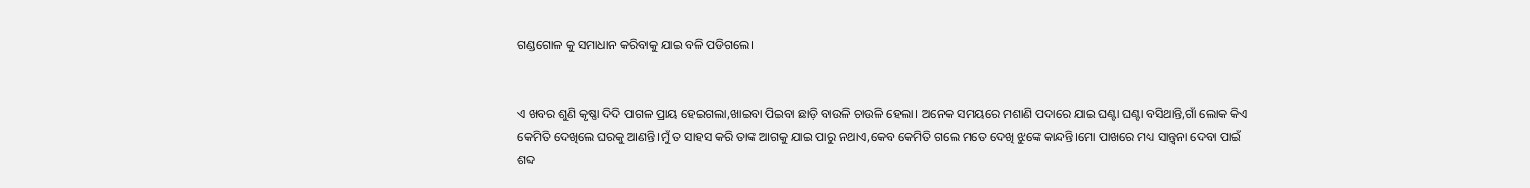ଗଣ୍ଡଗୋଳ କୁ ସମାଧାନ କରିବାକୁ ଯାଇ ବଳି ପଡିଗଲେ।


ଏ ଖବର ଶୁଣି କୃଷ୍ଣା ଦିଦି ପାଗଳ ପ୍ରାୟ ହେଇଗଲା,ଖାଇବା ପିଇବା ଛାଡ଼ି ବାଉଳି ଚାଉଳି ହେଲା। ଅନେକ ସମୟରେ ମଶାଣି ପଦାରେ ଯାଇ ଘଣ୍ଟା ଘଣ୍ଟା ବସିଥାନ୍ତି,ଗାଁ ଲୋକ କିଏ କେମିତି ଦେଖିଲେ ଘରକୁ ଆଣନ୍ତି।ମୁଁ ତ ସାହସ କରି ତାଙ୍କ ଆଗକୁ ଯାଇ ପାରୁ ନଥାଏ,କେବ କେମିତି ଗଲେ ମତେ ଦେଖି ଝୁଙ୍କେ କାନ୍ଦନ୍ତି।ମୋ ପାଖରେ ମଧ୍ୟ ସାନ୍ତ୍ବନା ଦେବା ପାଇଁ ଶବ୍ଦ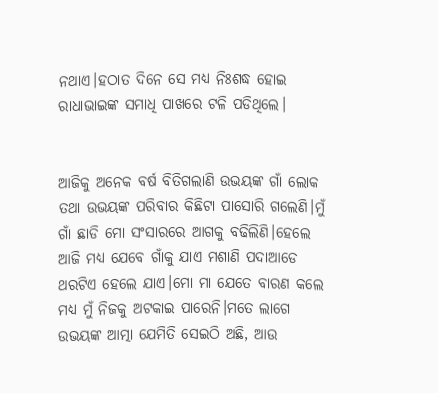ନଥାଏ।ହଠାତ ଦିନେ ସେ ମଧ୍ୟ ନିଃଶଦ୍ଧ ହୋଇ ରାଧାଭାଇଙ୍କ ସମାଧି ପାଖରେ ଟଳି ପଡିଥିଲେ।


ଆଜିକୁ ଅନେକ ବର୍ଷ ବିତିଗଲାଣି ଉଭୟଙ୍କ ଗାଁ ଲୋକ ତଥା ଉଭୟଙ୍କ ପରିବାର କିଛିଟା ପାସୋରି ଗଲେଣି।ମୁଁ ଗାଁ ଛାଡି ମୋ ସଂସାରରେ ଆଗକୁ ବଢିଲିଣି।ହେଲେ ଆଜି ମଧ୍ୟ ଯେବେ ଗାଁକୁ ଯାଏ ମଶାଣି ପଦାଆଡେ ଥରଟିଏ ହେଲେ ଯାଏ।ମୋ ମା ଯେତେ ବାରଣ କଲେ ମଧ୍ୟ ମୁଁ ନିଜକୁ ଅଟକାଇ ପାରେନି।ମତେ ଲାଗେ ଉଭୟଙ୍କ ଆତ୍ମା ଯେମିତି ସେଇଠି ଅଛି, ଆଉ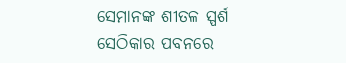ସେମାନଙ୍କ ଶୀତଳ ସ୍ପର୍ଶ ସେଠିକାର ପବନରେ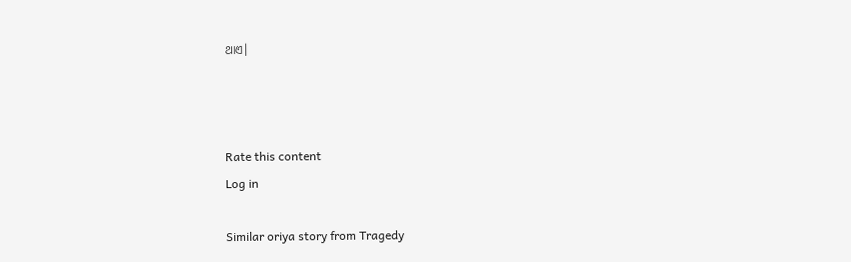ଥାଏ।



Rate this content
Log in

Similar oriya story from Tragedy